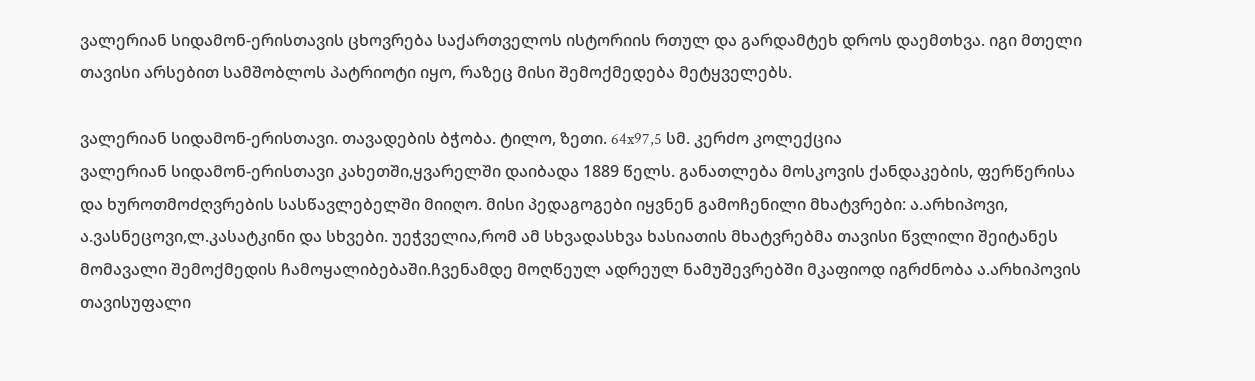ვალერიან სიდამონ-ერისთავის ცხოვრება საქართველოს ისტორიის რთულ და გარდამტეხ დროს დაემთხვა. იგი მთელი თავისი არსებით სამშობლოს პატრიოტი იყო, რაზეც მისი შემოქმედება მეტყველებს.

ვალერიან სიდამონ-ერისთავი. თავადების ბჭობა. ტილო, ზეთი. 64x97,5 სმ. კერძო კოლექცია
ვალერიან სიდამონ-ერისთავი კახეთში,ყვარელში დაიბადა 1889 წელს. განათლება მოსკოვის ქანდაკების, ფერწერისა და ხუროთმოძღვრების სასწავლებელში მიიღო. მისი პედაგოგები იყვნენ გამოჩენილი მხატვრები: ა.არხიპოვი, ა.ვასნეცოვი,ლ.კასატკინი და სხვები. უეჭველია,რომ ამ სხვადასხვა ხასიათის მხატვრებმა თავისი წვლილი შეიტანეს მომავალი შემოქმედის ჩამოყალიბებაში.ჩვენამდე მოღწეულ ადრეულ ნამუშევრებში მკაფიოდ იგრძნობა ა.არხიპოვის თავისუფალი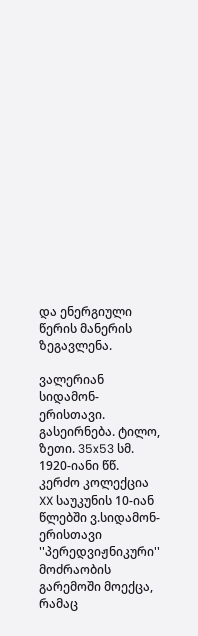და ენერგიული წერის მანერის ზეგავლენა.

ვალერიან სიდამონ-ერისთავი. გასეირნება. ტილო, ზეთი. 35x53 სმ. 1920-იანი წწ. კერძო კოლექცია
XX საუკუნის 10-იან წლებში ვ.სიდამონ-ერისთავი ''პერედვიჟნიკური'' მოძრაობის გარემოში მოექცა, რამაც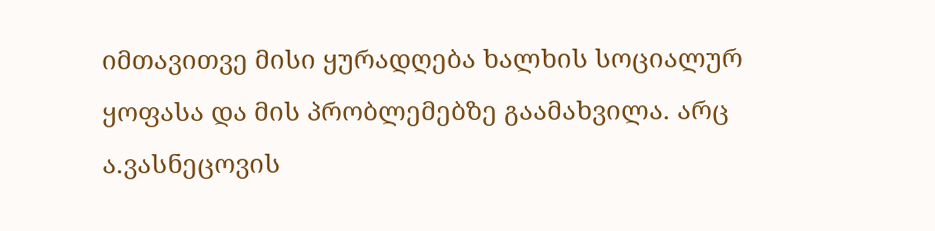იმთავითვე მისი ყურადღება ხალხის სოციალურ ყოფასა და მის პრობლემებზე გაამახვილა. არც ა.ვასნეცოვის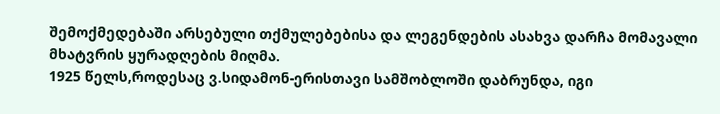შემოქმედებაში არსებული თქმულებებისა და ლეგენდების ასახვა დარჩა მომავალი მხატვრის ყურადღების მიღმა.
1925 წელს,როდესაც ვ.სიდამონ-ერისთავი სამშობლოში დაბრუნდა, იგი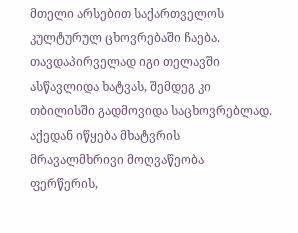მთელი არსებით საქართველოს კულტურულ ცხოვრებაში ჩაება. თავდაპირველად იგი თელავში ასწავლიდა ხატვას, შემდეგ კი თბილისში გადმოვიდა საცხოვრებლად. აქედან იწყება მხატვრის მრავალმხრივი მოღვაწეობა ფერწერის,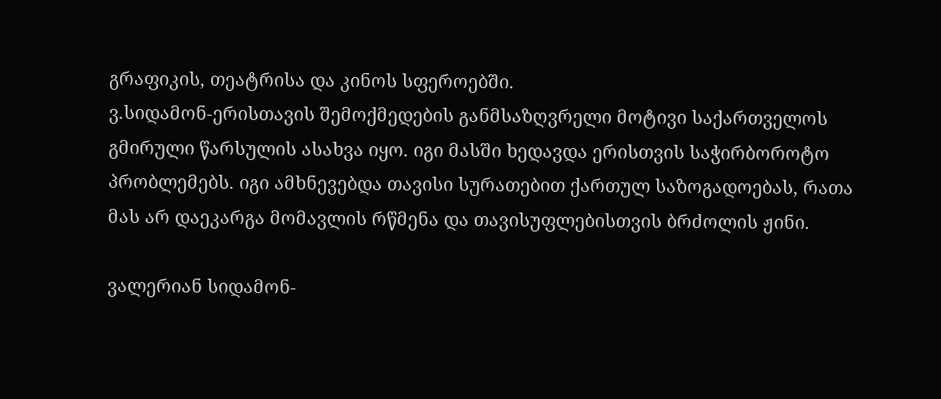გრაფიკის, თეატრისა და კინოს სფეროებში.
ვ.სიდამონ-ერისთავის შემოქმედების განმსაზღვრელი მოტივი საქართველოს გმირული წარსულის ასახვა იყო. იგი მასში ხედავდა ერისთვის საჭირბოროტო პრობლემებს. იგი ამხნევებდა თავისი სურათებით ქართულ საზოგადოებას, რათა მას არ დაეკარგა მომავლის რწმენა და თავისუფლებისთვის ბრძოლის ჟინი.

ვალერიან სიდამონ-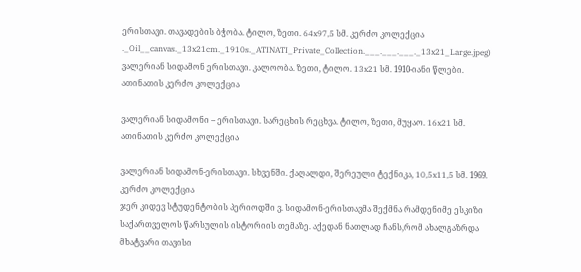ერისთავი. თავადების ბჭობა. ტილო, ზეთი. 64x97,5 სმ. კერძო კოლექცია
._Oil__canvas._13x21cm._1910s._ATINATI_Private_Collection.___.___.___._13x21_Large.jpeg)
ვალერიან სიდამონ ერისთავი. კალოობა. ზეთი, ტილო. 13x21 სმ. 1910-იანი წლები. ათინათის კერძო კოლექცია

ვალერიან სიდამონი – ერისთავი. სარეცხის რეცხვა. ტილო, ზეთი, მუყაო. 16x21 სმ. ათინათის კერძო კოლექცია

ვალერიან სიდამონ-ერისთავი. სხვენში. ქაღალდი, შერეული ტექნიკა, 10,5x11,5 სმ. 1969. კერძო კოლექცია
ჯერ კიდევ სტუდენტობის პერიოდში ვ. სიდამონ-ერისთავმა შექმნა რამდენიმე ესკიზი საქართველოს წარსულის ისტორიის თემაზე. აქედან ნათლად ჩანს,რომ ახალგაზრდა მხატვარი თავისი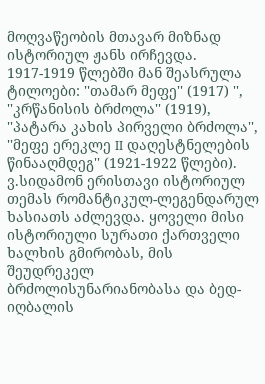მოღვაწეობის მთავარ მიზნად ისტორიულ ჟანს ირჩევდა. 1917-1919 წლებში მან შეასრულა ტილოები: ''თამარ მეფე'' (1917) '', ''კრწანისის ბრძოლა'' (1919), ''პატარა კახის პირველი ბრძოლა'', ''მეფე ერეკლე II დაღესტნელების წინააღმდეგ'' (1921-1922 წლები).
ვ.სიდამონ ერისთავი ისტორიულ თემას რომანტიკულ-ლეგენდარულ ხასიათს აძლევდა. ყოველი მისი ისტორიული სურათი ქართველი ხალხის გმირობას, მის შეუდრეკელ ბრძოლისუნარიანობასა და ბედ-იღბალის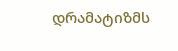დრამატიზმს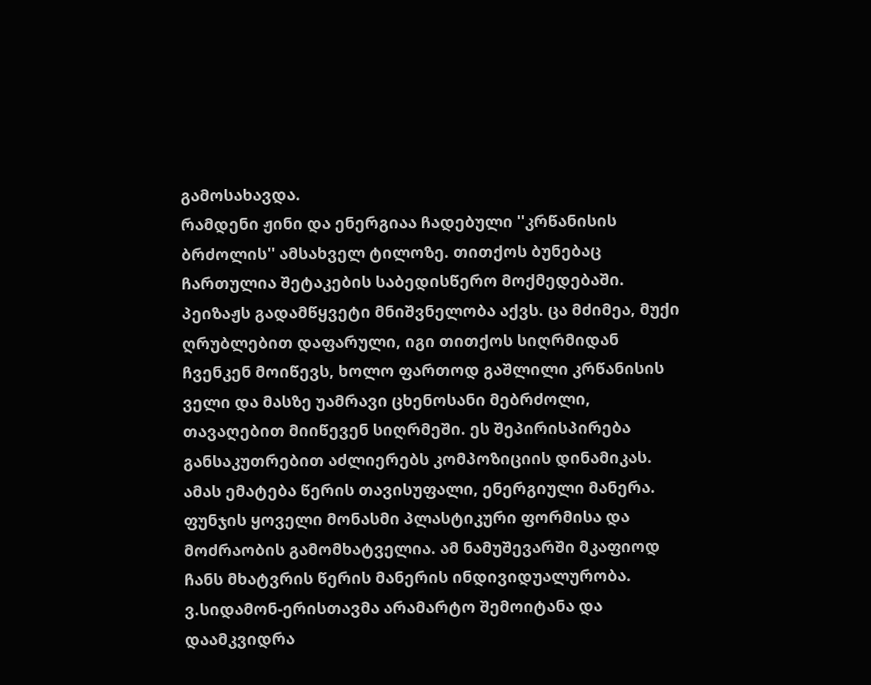გამოსახავდა.
რამდენი ჟინი და ენერგიაა ჩადებული ''კრწანისის ბრძოლის'' ამსახველ ტილოზე. თითქოს ბუნებაც ჩართულია შეტაკების საბედისწერო მოქმედებაში. პეიზაჟს გადამწყვეტი მნიშვნელობა აქვს. ცა მძიმეა, მუქი ღრუბლებით დაფარული, იგი თითქოს სიღრმიდან ჩვენკენ მოიწევს, ხოლო ფართოდ გაშლილი კრწანისის ველი და მასზე უამრავი ცხენოსანი მებრძოლი, თავაღებით მიიწევენ სიღრმეში. ეს შეპირისპირება განსაკუთრებით აძლიერებს კომპოზიციის დინამიკას. ამას ემატება წერის თავისუფალი, ენერგიული მანერა. ფუნჯის ყოველი მონასმი პლასტიკური ფორმისა და მოძრაობის გამომხატველია. ამ ნამუშევარში მკაფიოდ ჩანს მხატვრის წერის მანერის ინდივიდუალურობა. ვ.სიდამონ-ერისთავმა არამარტო შემოიტანა და დაამკვიდრა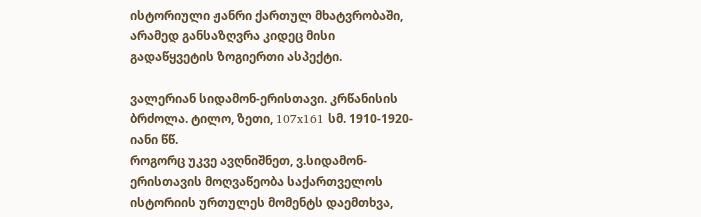ისტორიული ჟანრი ქართულ მხატვრობაში, არამედ განსაზღვრა კიდეც მისი გადაწყვეტის ზოგიერთი ასპექტი.

ვალერიან სიდამონ-ერისთავი. კრწანისის ბრძოლა. ტილო, ზეთი, 107x161 სმ. 1910-1920-იანი წწ.
როგორც უკვე ავღნიშნეთ, ვ.სიდამონ-ერისთავის მოღვაწეობა საქართველოს ისტორიის ურთულეს მომენტს დაემთხვა,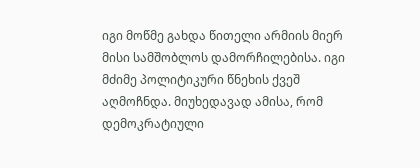იგი მოწმე გახდა წითელი არმიის მიერ მისი სამშობლოს დამორჩილებისა. იგი მძიმე პოლიტიკური წნეხის ქვეშ აღმოჩნდა. მიუხედავად ამისა, რომ დემოკრატიული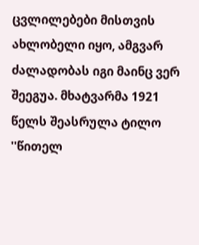ცვლილებები მისთვის ახლობელი იყო, ამგვარ ძალადობას იგი მაინც ვერ შეეგუა. მხატვარმა 1921 წელს შეასრულა ტილო ''წითელ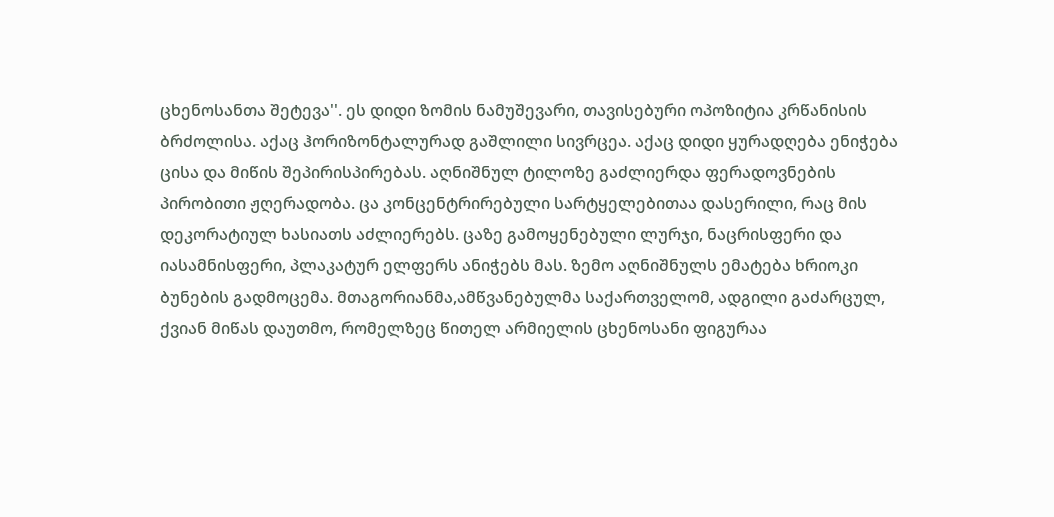ცხენოსანთა შეტევა''. ეს დიდი ზომის ნამუშევარი, თავისებური ოპოზიტია კრწანისის ბრძოლისა. აქაც ჰორიზონტალურად გაშლილი სივრცეა. აქაც დიდი ყურადღება ენიჭება ცისა და მიწის შეპირისპირებას. აღნიშნულ ტილოზე გაძლიერდა ფერადოვნების პირობითი ჟღერადობა. ცა კონცენტრირებული სარტყელებითაა დასერილი, რაც მის დეკორატიულ ხასიათს აძლიერებს. ცაზე გამოყენებული ლურჯი, ნაცრისფერი და იასამნისფერი, პლაკატურ ელფერს ანიჭებს მას. ზემო აღნიშნულს ემატება ხრიოკი ბუნების გადმოცემა. მთაგორიანმა,ამწვანებულმა საქართველომ, ადგილი გაძარცულ, ქვიან მიწას დაუთმო, რომელზეც წითელ არმიელის ცხენოსანი ფიგურაა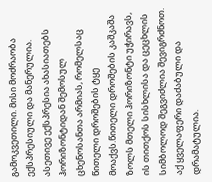გამოკვეთილი. მისი მოძრაობა ექსპრესიული და მანერულია. ასეთივე ექსპრესია ახასიათებს ჰორიზონტიდან შემოსულ ცხენოსანთა არმიას, რომელსაც წითელი დროშების ტყე მოაქვს.წითელი დროშების კაშკაშა ზოლს მთელი ჰორიზონტი უჭირავს, ის თითქოს სისხლისა და ცეცხლის სიმბოლოდ შეგვიძლია შევიგრძნოთ. აქ ყველაფერი დაძაბული და დრამატულია.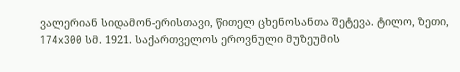ვალერიან სიდამონ-ერისთავი, წითელ ცხენოსანთა შეტევა. ტილო, ზეთი, 174x300 სმ. 1921. საქართველოს ეროვნული მუზეუმის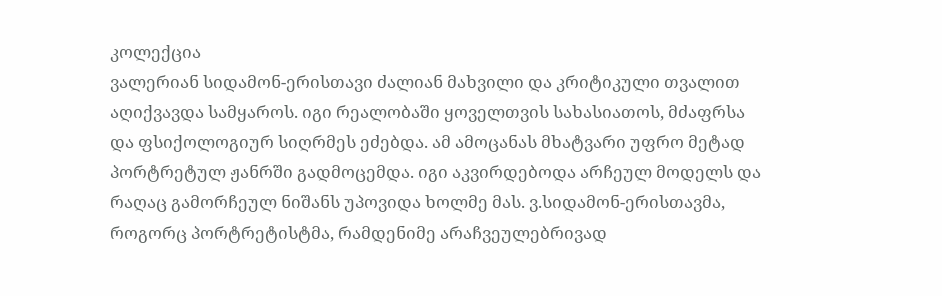კოლექცია
ვალერიან სიდამონ-ერისთავი ძალიან მახვილი და კრიტიკული თვალით აღიქვავდა სამყაროს. იგი რეალობაში ყოველთვის სახასიათოს, მძაფრსა და ფსიქოლოგიურ სიღრმეს ეძებდა. ამ ამოცანას მხატვარი უფრო მეტად პორტრეტულ ჟანრში გადმოცემდა. იგი აკვირდებოდა არჩეულ მოდელს და რაღაც გამორჩეულ ნიშანს უპოვიდა ხოლმე მას. ვ.სიდამონ-ერისთავმა, როგორც პორტრეტისტმა, რამდენიმე არაჩვეულებრივად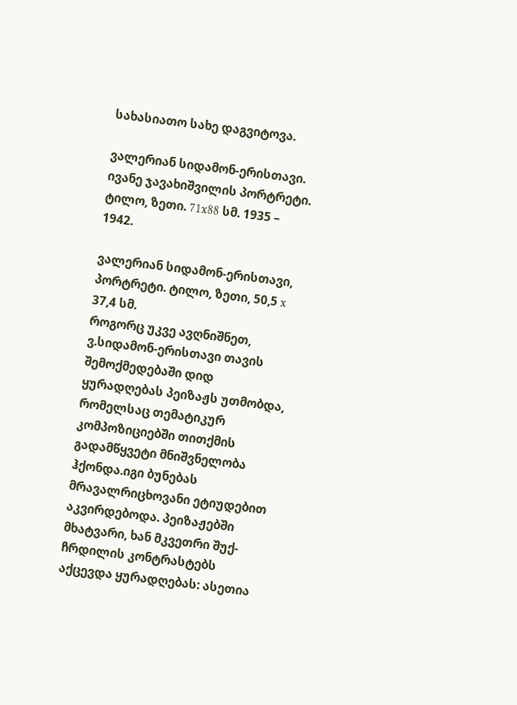სახასიათო სახე დაგვიტოვა.

ვალერიან სიდამონ-ერისთავი. ივანე ჯავახიშვილის პორტრეტი. ტილო, ზეთი. 71x88 სმ. 1935 – 1942.

ვალერიან სიდამონ-ერისთავი, პორტრეტი. ტილო, ზეთი, 50,5 x 37,4 სმ.
როგორც უკვე ავღნიშნეთ, ვ.სიდამონ-ერისთავი თავის შემოქმედებაში დიდ ყურადღებას პეიზაჟს უთმობდა, რომელსაც თემატიკურ კომპოზიციებში თითქმის გადამწყვეტი მნიშვნელობა ჰქონდა.იგი ბუნებას მრავალრიცხოვანი ეტიუდებით აკვირდებოდა. პეიზაჟებში მხატვარი, ხან მკვეთრი შუქ-ჩრდილის კონტრასტებს აქცევდა ყურადღებას: ასეთია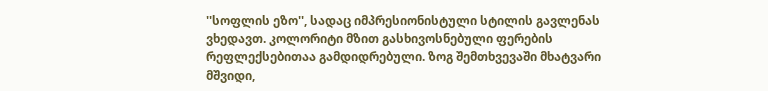''სოფლის ეზო'', სადაც იმპრესიონისტული სტილის გავლენას ვხედავთ. კოლორიტი მზით გასხივოსნებული ფერების რეფლექსებითაა გამდიდრებული. ზოგ შემთხვევაში მხატვარი მშვიდი,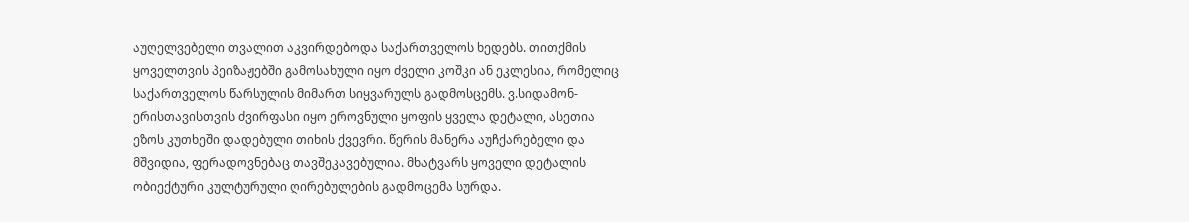აუღელვებელი თვალით აკვირდებოდა საქართველოს ხედებს. თითქმის ყოველთვის პეიზაჟებში გამოსახული იყო ძველი კოშკი ან ეკლესია, რომელიც საქართველოს წარსულის მიმართ სიყვარულს გადმოსცემს. ვ.სიდამონ-ერისთავისთვის ძვირფასი იყო ეროვნული ყოფის ყველა დეტალი, ასეთია ეზოს კუთხეში დადებული თიხის ქვევრი. წერის მანერა აუჩქარებელი და მშვიდია, ფერადოვნებაც თავშეკავებულია. მხატვარს ყოველი დეტალის ობიექტური კულტურული ღირებულების გადმოცემა სურდა.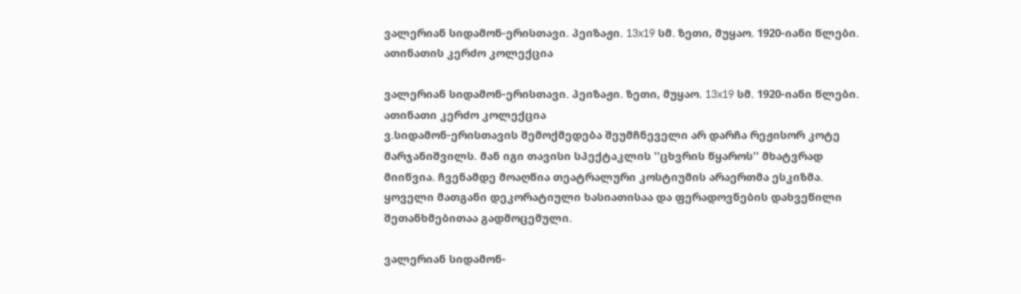ვალერიან სიდამონ-ერისთავი. პეიზაჟი. 13x19 სმ. ზეთი, მუყაო. 1920-იანი წლები. ათინათის კერძო კოლექცია

ვალერიან სიდამონ-ერისთავი. პეიზაჟი. ზეთი, მუყაო. 13x19 სმ. 1920-იანი წლები. ათინათი კერძო კოლექცია
ვ.სიდამონ-ერისთავის შემოქმედება შეუმჩნეველი არ დარჩა რეჟისორ კოტე მარჯანიშვილს. მან იგი თავისი სპექტაკლის ''ცხვრის წყაროს'' მხატვრად მიიწვია. ჩვენამდე მოაღწია თეატრალური კოსტიუმის არაერთმა ესკიზმა. ყოველი მათგანი დეკორატიული ხასიათისაა და ფერადოვნების დახვეწილი შეთანხმებითაა გადმოცემული.

ვალერიან სიდამონ-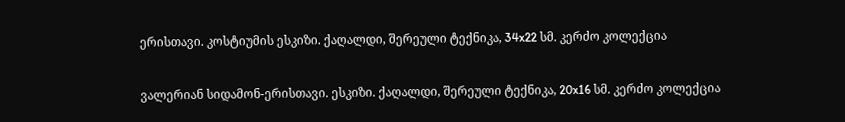ერისთავი. კოსტიუმის ესკიზი. ქაღალდი, შერეული ტექნიკა, 34x22 სმ. კერძო კოლექცია

ვალერიან სიდამონ-ერისთავი. ესკიზი. ქაღალდი, შერეული ტექნიკა, 20x16 სმ. კერძო კოლექცია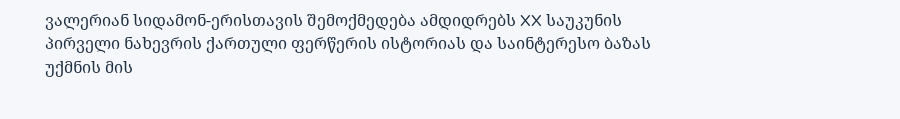ვალერიან სიდამონ-ერისთავის შემოქმედება ამდიდრებს XX საუკუნის პირველი ნახევრის ქართული ფერწერის ისტორიას და საინტერესო ბაზას უქმნის მის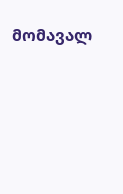მომავალ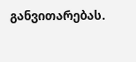განვითარებას.